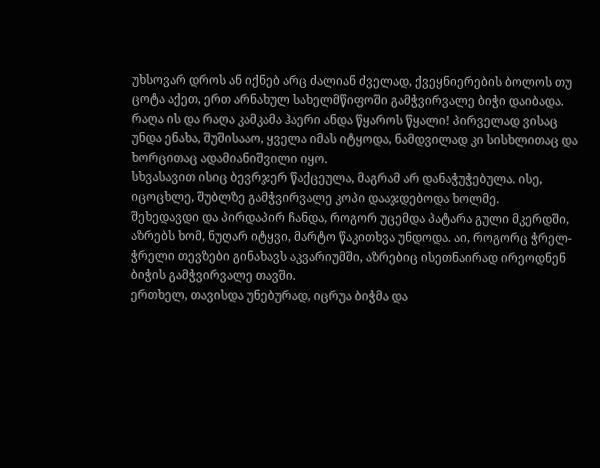უხსოვარ დროს ან იქნებ არც ძალიან ძველად, ქვეყნიერების ბოლოს თუ ცოტა აქეთ, ერთ არნახულ სახელმწიფოში გამჭვირვალე ბიჭი დაიბადა.
რაღა ის და რაღა კამკამა ჰაერი ანდა წყაროს წყალი! პირველად ვისაც უნდა ენახა, შუშისააო, ყველა იმას იტყოდა, ნამდვილად კი სისხლითაც და ხორცითაც ადამიანიშვილი იყო.
სხვასავით ისიც ბევრჯერ წაქცეულა, მაგრამ არ დანაჭუჭებულა. ისე, იცოცხლე, შუბლზე გამჭვირვალე კოპი დააჯდებოდა ხოლმე.
შეხედავდი და პირდაპირ ჩანდა, როგორ უცემდა პატარა გული მკერდში, აზრებს ხომ, ნუღარ იტყვი, მარტო წაკითხვა უნდოდა. აი, როგორც ჭრელ-ჭრელი თევზები გინახავს აკვარიუმში, აზრებიც ისეთნაირად ირეოდნენ ბიჭის გამჭვირვალე თავში.
ერთხელ, თავისდა უნებურად, იცრუა ბიჭმა და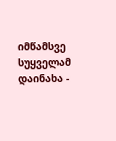იმწამსვე სუყველამ დაინახა -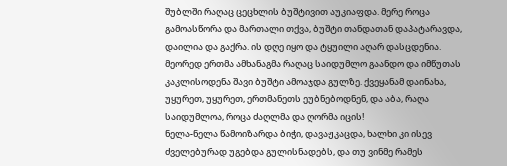შუბლში რაღაც ცეცხლის ბუშტივით აუკიაფდა. მერე როცა გამოასწორა და მართალი თქვა, ბუშტი თანდათან დაპატარავდა, დაილია და გაქრა. ის დღე იყო და ტყუილი აღარ დასცდენია.
მეორედ ერთმა ამხანაგმა რაღაც საიდუმლო გაანდო და იმწუთას კაკლისოდენა შავი ბუშტი ამოაჯდა გულზე. ქვეყანამ დაინახა, უყურეთ, უყურეთ, ერთმანეთს ეუბნებოდნენ, და აბა, რაღა საიდუმლოა, როცა ძაღლმა და ღორმა იცის!
ნელა-ნელა წამოიზარდა ბიჭი, დავაჟკაცდა, ხალხი კი ისევ ძველებურად უგებდა გულისნადებს, და თუ ვინმე რამეს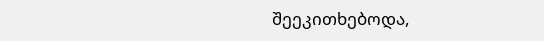შეეკითხებოდა,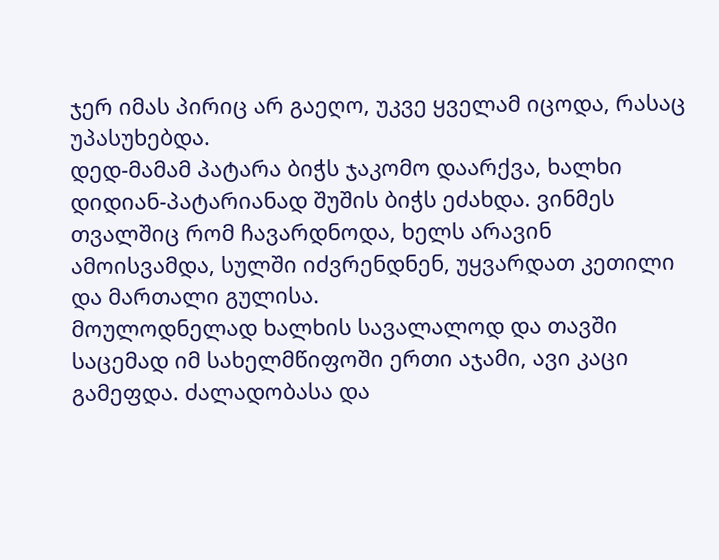ჯერ იმას პირიც არ გაეღო, უკვე ყველამ იცოდა, რასაც უპასუხებდა.
დედ-მამამ პატარა ბიჭს ჯაკომო დაარქვა, ხალხი დიდიან-პატარიანად შუშის ბიჭს ეძახდა. ვინმეს თვალშიც რომ ჩავარდნოდა, ხელს არავინ ამოისვამდა, სულში იძვრენდნენ, უყვარდათ კეთილი და მართალი გულისა.
მოულოდნელად ხალხის სავალალოდ და თავში საცემად იმ სახელმწიფოში ერთი აჯამი, ავი კაცი გამეფდა. ძალადობასა და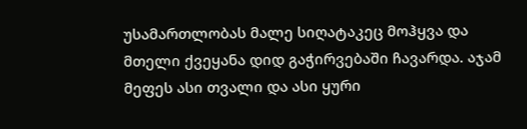უსამართლობას მალე სიღატაკეც მოჰყვა და მთელი ქვეყანა დიდ გაჭირვებაში ჩავარდა. აჯამ მეფეს ასი თვალი და ასი ყური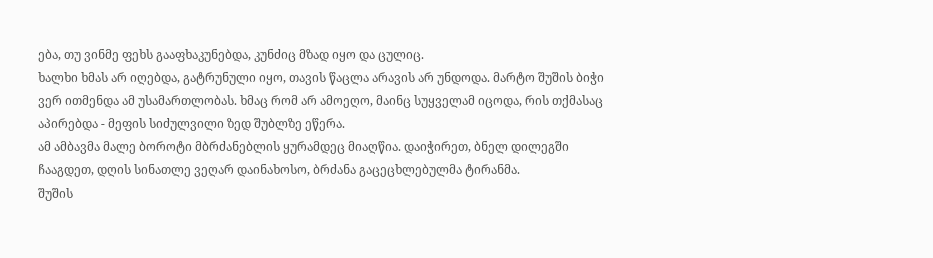ება, თუ ვინმე ფეხს გააფხაკუნებდა, კუნძიც მზად იყო და ცულიც.
ხალხი ხმას არ იღებდა, გატრუნული იყო, თავის წაცლა არავის არ უნდოდა. მარტო შუშის ბიჭი ვერ ითმენდა ამ უსამართლობას. ხმაც რომ არ ამოეღო, მაინც სუყველამ იცოდა, რის თქმასაც აპირებდა - მეფის სიძულვილი ზედ შუბლზე ეწერა.
ამ ამბავმა მალე ბოროტი მბრძანებლის ყურამდეც მიაღწია. დაიჭირეთ, ბნელ დილეგში ჩააგდეთ, დღის სინათლე ვეღარ დაინახოსო, ბრძანა გაცეცხლებულმა ტირანმა.
შუშის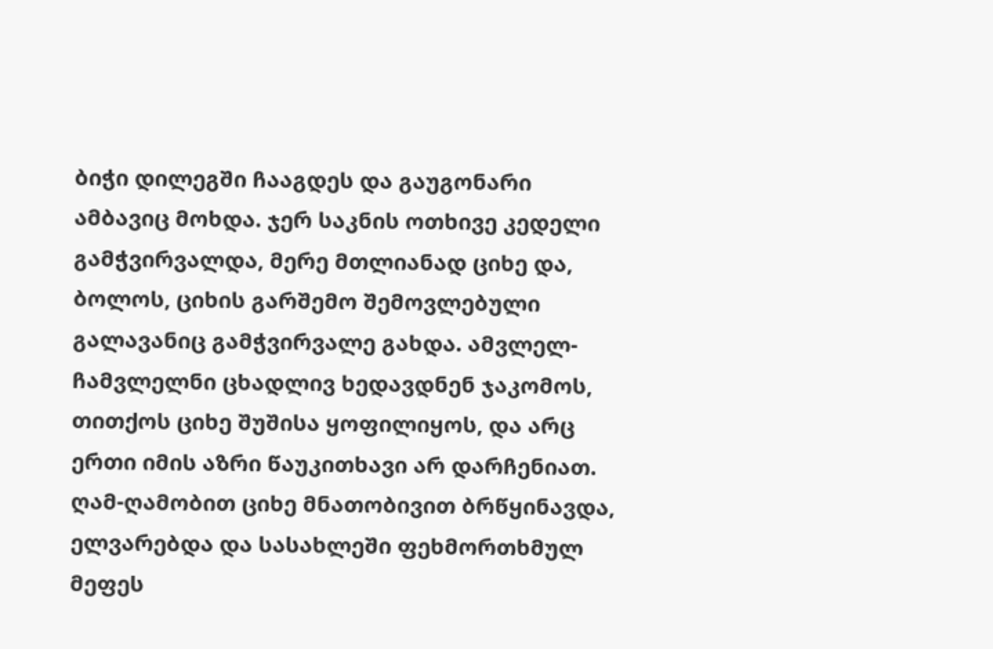ბიჭი დილეგში ჩააგდეს და გაუგონარი ამბავიც მოხდა. ჯერ საკნის ოთხივე კედელი გამჭვირვალდა, მერე მთლიანად ციხე და, ბოლოს, ციხის გარშემო შემოვლებული გალავანიც გამჭვირვალე გახდა. ამვლელ-ჩამვლელნი ცხადლივ ხედავდნენ ჯაკომოს, თითქოს ციხე შუშისა ყოფილიყოს, და არც ერთი იმის აზრი წაუკითხავი არ დარჩენიათ.
ღამ-ღამობით ციხე მნათობივით ბრწყინავდა, ელვარებდა და სასახლეში ფეხმორთხმულ მეფეს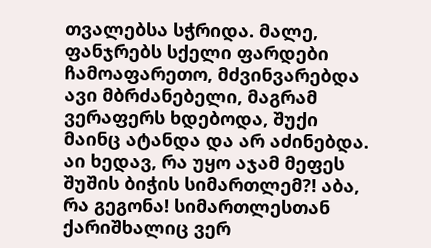თვალებსა სჭრიდა. მალე, ფანჯრებს სქელი ფარდები ჩამოაფარეთო, მძვინვარებდა ავი მბრძანებელი, მაგრამ ვერაფერს ხდებოდა, შუქი მაინც ატანდა და არ აძინებდა.
აი ხედავ, რა უყო აჯამ მეფეს შუშის ბიჭის სიმართლემ?! აბა, რა გეგონა! სიმართლესთან ქარიშხალიც ვერ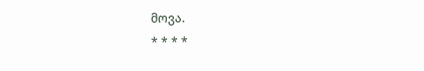მოვა.
* * * *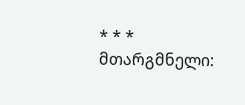* * *
მთარგმნელი: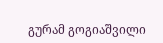გურამ გოგიაშვილი